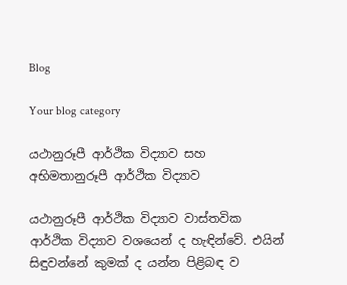Blog

Your blog category

යථානුරූපී ආර්ථික විද්‍යාව සහ අභිමතානුරූපී ආර්ථික විද්‍යාව

යථානුරූපී ආර්ථික විද්‍යාව වාස්තවික ආර්ථික විද්‍යාව වශයෙන් ද හැඳින්වේ. එයින් සිඳුවන්නේ කුමක් ද යන්න පිළිබඳ ව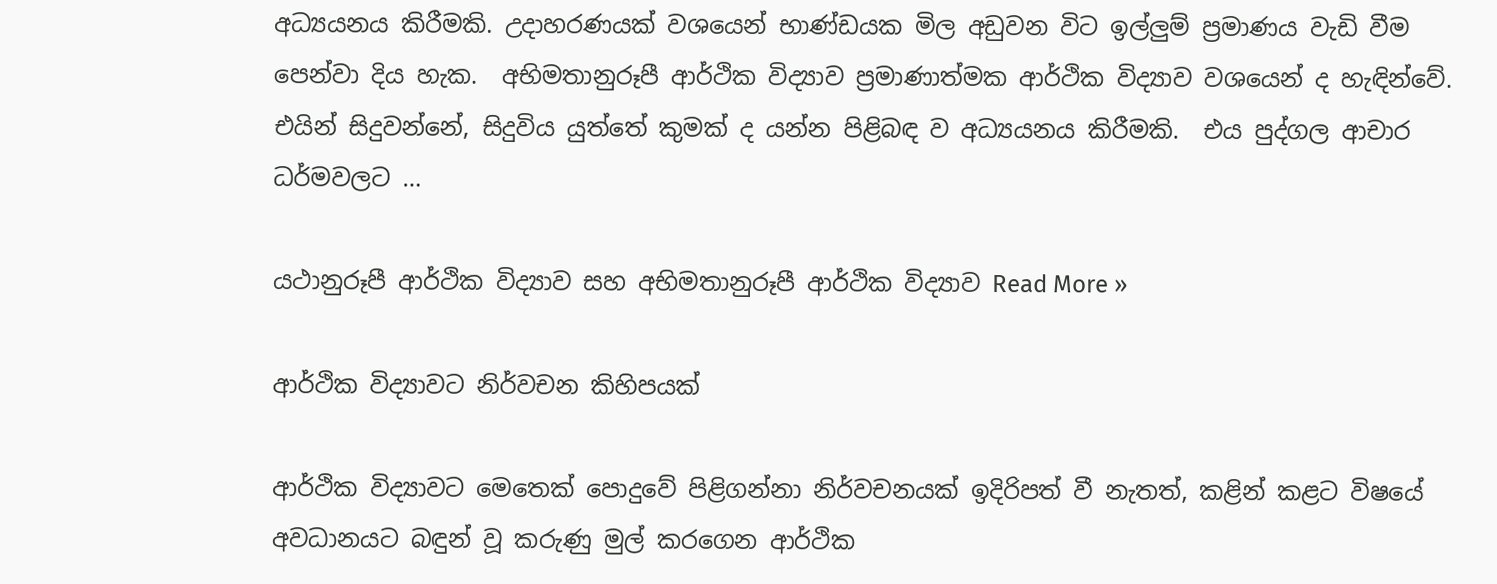අධ්‍යයනය කිරීමකි. උදාහරණයක් වශයෙන් භාණ්ඩයක මිල අඩුවන විට ඉල්ලුම් ප්‍රමාණය වැඩි වීම පෙන්වා දිය හැක.  අභිමතානුරූපී ආර්ථික විද්‍යාව ප්‍රමාණාත්මක ආර්ථික විද්‍යාව වශයෙන් ද හැඳින්වේ. එයින් සිදුවන්නේ, සිදුවිය යුත්තේ කුමක් ද යන්න පිළිබඳ ව අධ්‍යයනය කිරීමකි.  එය පුද්ගල ආචාර ධර්මවලට …

යථානුරූපී ආර්ථික විද්‍යාව සහ අභිමතානුරූපී ආර්ථික විද්‍යාව Read More »

ආර්ථික විද්‍යාවට නිර්වචන කිහිපයක්

ආර්ථික විද්‍යාවට මෙතෙක් පොදුවේ පිළිගන්නා නිර්වචනයක් ඉදිරිපත් වී නැතත්, කළින් කළට විෂයේ අවධානයට බඳුන් වූ කරුණු මුල් කරගෙන ආර්ථික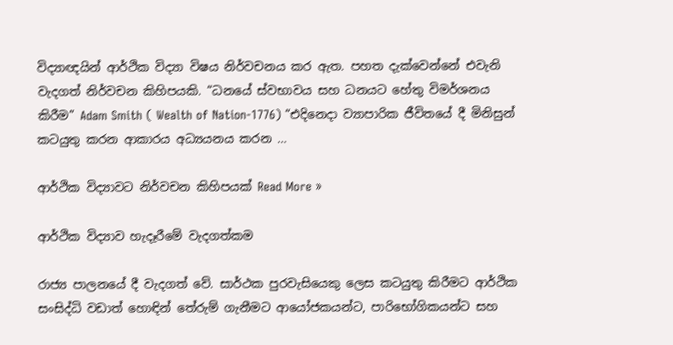විද්‍යාඥයින් ආර්ථික විද්‍යා විෂය නිර්වචනය කර ඇත. පහත දැක්වෙන්නේ එවැනි වැදගත් නිර්වචන කිහිපයකි. “ධනයේ ස්වභාවය සහ ධනයට හේතු විමර්ශනය කිරීම” Adam Smith ( Wealth of Nation-1776) “එදිනෙදා ව්‍යාපාරික ජීවිතයේ දී මිනිසුන් කටයුතු කරන ආකාරය අධ්‍යයනය කරන …

ආර්ථික විද්‍යාවට නිර්වචන කිහිපයක් Read More »

ආර්ථික විද්‍යාව හැදෑරීමේ වැදගත්කම

රාජ්‍ය පාලනයේ දී වැදගත් වේ. සාර්ථක පුරවැසියෙකු ලෙස කටයුතු කිරීමට ආර්ථික සංසිද්ධි වඩාත් ‌හොඳින් තේරුම් ගැනීමට ආයෝජකයන්ට, පාරිභෝගිකයන්ට සහ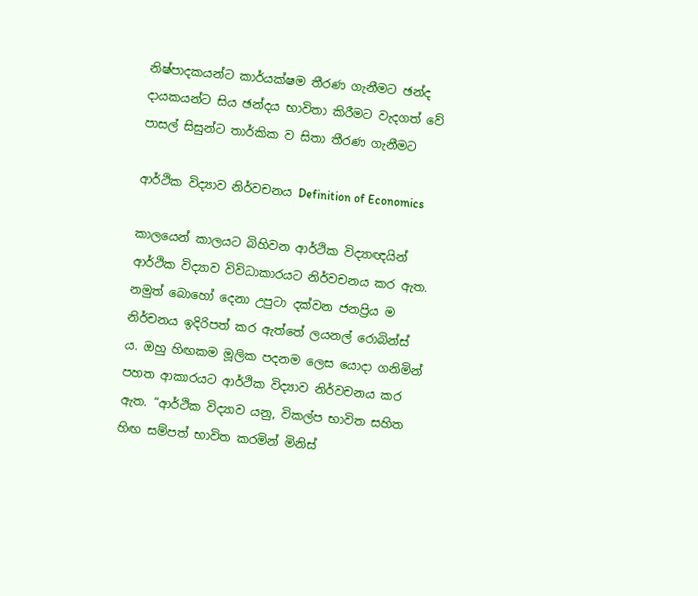නිෂ්පාදකයන්ට කාර්යක්ෂම තීරණ ගැනීමට ඡන්ද දායකයන්ට සිය ඡන්දය භාවිතා කිරීමට වැදගත් වේ පාසල් සිසුන්ට තාර්කික ව සිතා තීරණ ගැනීමට

ආර්ථික විද්‍යාව නිර්වචනය Definition of Economics

කාලයෙන් කාලයට බිහිවන ආර්ථික විද්‍යාඥයින් ආර්ථික විද්‍යාව විවිධාකාරයට නිර්වචනය කර ඇත. නමුත් බොහෝ දෙනා උපුටා දක්වන ජනප්‍රිය ම නිර්චනය ඉදිරිපත් කර ඇත්තේ ලයනල් රොබින්ස් ය. ඔහු හිඟකම මූලික පදනම ලෙස යොදා ගනිමින් පහත ආකාරයට ආර්ථික විද්‍යාව නිර්වචනය කර ඇත. “ආර්ථික විද්‍යාව යනු, විකල්ප භාවිත සහිත හිඟ සම්පත් භාවිත කරමින් මිනිස්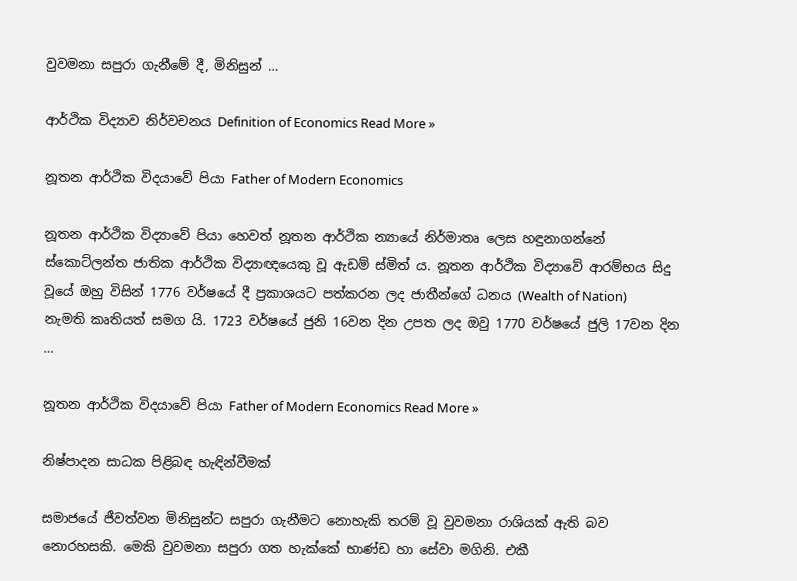වුවමනා සපුරා ගැනීමේ දී, මිනිසුන් …

ආර්ථික විද්‍යාව නිර්වචනය Definition of Economics Read More »

නූතන ආර්ථික විදයාවේ පියා Father of Modern Economics

නූතන ආර්ථික විද්‍යාවේ පියා හෙවත් නූතන ආර්ථික න්‍යායේ නිර්මාතෘ ලෙස හඳුනාගන්නේ ස්කොට්ලන්ත ජාතික ආර්ථික විද්‍යාඥයෙකු වූ ඇඩම් ස්මිත් ය. නූතන ආර්ථික විද්‍යාවේ ආරම්භය සිදු වූයේ ඔහු විසින් 1776 වර්ෂයේ දී ප්‍රකාශයට පත්කරන ලද ජාතීන්ගේ ධනය (Wealth of Nation)  නැමති කෘතියත් සමග යි. 1723 වර්ෂයේ ජුනි 16වන දින උපත ලද ඔවු 1770 වර්ෂයේ ජුලි 17වන දින …

නූතන ආර්ථික විදයාවේ පියා Father of Modern Economics Read More »

නිෂ්පාදන සාධක පිළිබඳ හැඳින්වීමක්

සමාජයේ ජීවත්වන මිනිසුන්ට සපුරා ගැනීමට නොහැකි තරම් වූ වුවමනා රාශියක් ඇති බව නොරහසකි. මෙකි වුවමනා සපුරා ගත හැක්කේ භාණ්ඩ හා සේවා මගිනි. එකී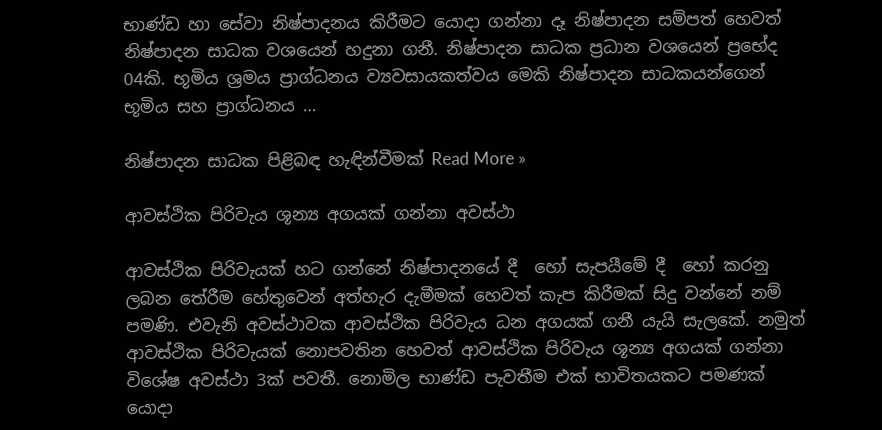භාණ්ඩ හා සේවා නිෂ්පාදනය කිරීමට යොදා ගන්නා දෑ නිෂ්පාදන සම්පත් හෙවත් නිෂ්පාදන සාධක වශයෙන් හදුනා ගනී. නිෂ්පාදන සාධක ප්‍රධාන වශයෙන් ප්‍රභේද 04කි. භූමිය ශ්‍රමය ප්‍රාග්ධනය ව්‍යවසායකත්වය මෙකි නිෂ්පාදන සාධකයන්ගෙන් භූමිය සහ ප්‍රාග්ධනය …

නිෂ්පාදන සාධක පිළිබඳ හැඳින්වීමක් Read More »

ආවස්ථික පිරිවැය ශූන්‍ය අගයක් ගන්නා අවස්ථා

ආවස්ථික පිරිවැයක් හට ගන්නේ නිෂ්පාදනයේ දී  හෝ සැපයීමේ දී  හෝ කරනු ලබන තේරීම හේතුවෙන් අත්හැර දැමීමක් හෙවත් කැප කිරීමක් සිදු වන්නේ නම් පමණි. එවැනි අවස්ථාවක ආවස්ථික පිරිවැය ධන අගයක් ගනී යැයි සැලකේ. නමුත් ආවස්ථික පිරිවැයක් නොපවතින හෙවත් ආවස්ථික පිරිවැය ශූන්‍ය අගයක් ගන්නා විශේෂ අවස්ථා 3ක් පවතී. නොමිල භාණ්ඩ පැවතීම එක් භාවිතයකට පමණක් යොදා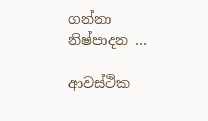ගන්නා නිෂ්පාදන …

ආවස්ථික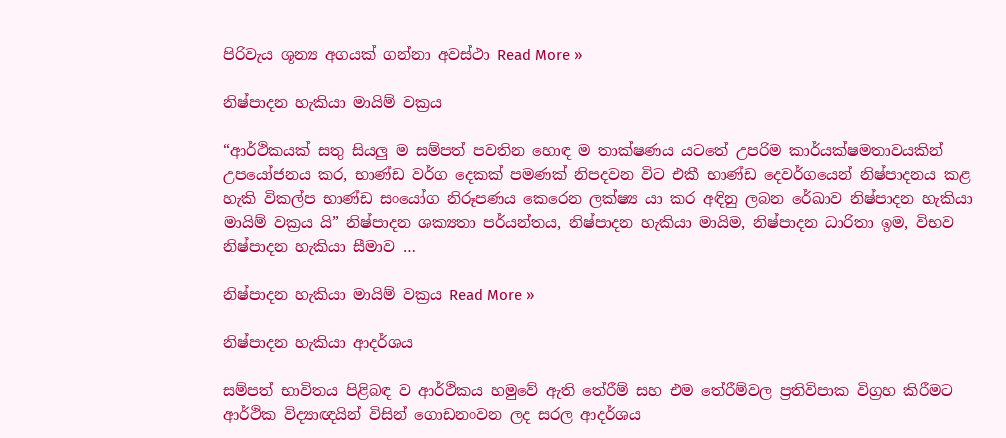පිරිවැය ශූන්‍ය අගයක් ගන්නා අවස්ථා Read More »

නිෂ්පාදන හැකියා මායිම් වක්‍රය

“ආර්ථිකයක් සතු සියලු ම සම්පත් පවතින හොඳ ම තාක්ෂණය යටතේ උපරිම කාර්යක්ෂමතාවයකින් උපයෝජනය කර, භාණ්ඩ වර්ග දෙකක් පමණක් නිපදවන විට එකී භාණ්ඩ දෙවර්ගයෙන් නිෂ්පාදනය කළ හැකි විකල්ප භාණ්ඩ සංයෝග නිරූපණය කෙරෙන ලක්ෂ්‍ය යා කර අඳිනු ලබන රේඛාව නිෂ්පාදන හැකියා මායිම් වක්‍රය යි” නිෂ්පාදන ශක්‍යතා පර්යන්තය, නිෂ්පාදන හැකියා මායිම, නිෂ්පාදන ධාරිතා ඉම, විභව නිෂ්පාදන හැකියා සීමාව …

නිෂ්පාදන හැකියා මායිම් වක්‍රය Read More »

නිෂ්පාදන හැකියා ආදර්ශය

සම්පත් භාවිතය පිළිබඳ ව ආර්ථිකය හමුවේ ඇති තේරීම් සහ එම තේරීම්වල ප්‍රතිවිපාක විග්‍රහ කිරීමට ආර්ථික විද්‍යාඥයින් විසින් ගොඩනංවන ලද සරල ආදර්ශය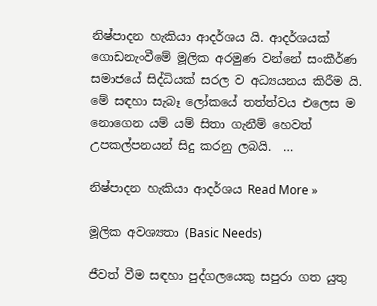නිෂ්පාදන හැකියා ආදර්ශය යි. ආදර්ශයක් ගොඩනැංවීමේ මූලික අරමුණ වන්නේ සංකීර්ණ සමාජයේ සිද්ධියක් සරල ව අධ්‍යයනය කිරීම යි. මේ සඳහා සැබෑ ලෝකයේ තත්ත්වය එලෙස ම නොගෙන යම් යම් සිතා ගැනීම් හෙවත් උපකල්පනයන් සිදු කරනු ලබයි.  …

නිෂ්පාදන හැකියා ආදර්ශය Read More »

මූලික අවශ්‍යතා (Basic Needs)

ජීවත් වීම සඳහා පුද්ගලයෙකු සපුරා ගත යුතු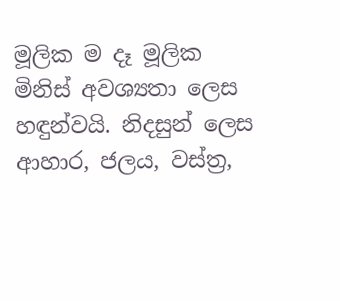මූලික ම දෑ මූලික මිනිස් අවශ්‍යතා ලෙස හඳුන්වයි. නිදසුන් ලෙස ආහාර, ජලය, වස්ත්‍ර,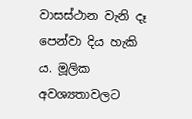වාසස්ථාන වැනි දෑ පෙන්වා දිය හැකි ය. මූලික අවශ්‍යතාවලට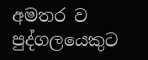අමතර ව පුද්ගලයෙකුට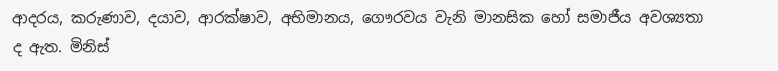ආදරය, කරුණාව, දයාව, ආරක්ෂාව, අභිමානය, ගෞරවය වැනි මානසික හෝ සමාජීය අවශ්‍යතා ද ඇත. මිනිස්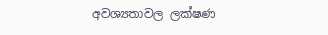අවශ්‍යතාවල ලක්ෂණ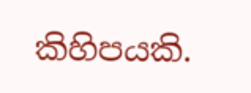කිහිපයකි.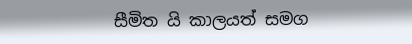සීමිත යි කාලයත් සමග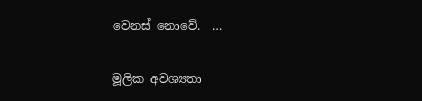වෙනස් නොවේ.  …

මූලික අවශ්‍යතා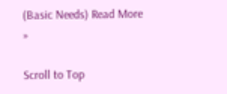(Basic Needs) Read More »

Scroll to Top